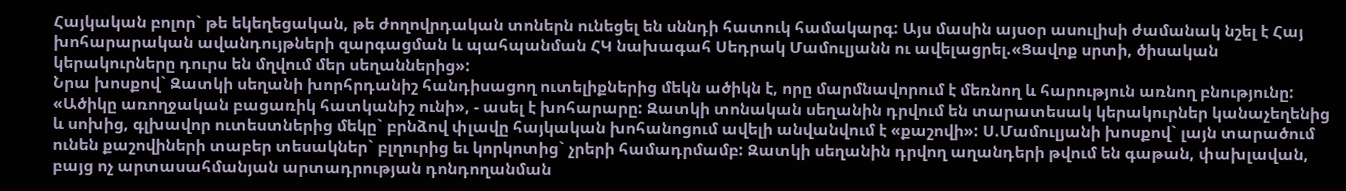Հայկական բոլոր` թե եկեղեցական, թե ժողովրդական տոներն ունեցել են սննդի հատուկ համակարգ: Այս մասին այսօր ասուլիսի ժամանակ նշել է Հայ խոհարարական ավանդույթների զարգացման և պահպանման ՀԿ նախագահ Սեդրակ Մամուլյանն ու ավելացրել.«Ցավոք սրտի, ծիսական կերակուրները դուրս են մղվում մեր սեղաններից»:
Նրա խոսքով` Զատկի սեղանի խորհրդանիշ հանդիսացող ուտելիքներից մեկն ածիկն է, որը մարմնավորում է մեռնող և հարություն առնող բնությունը: «Ածիկը առողջական բացառիկ հատկանիշ ունի», - ասել է խոհարարը: Զատկի տոնական սեղանին դրվում են տարատեսակ կերակուրներ կանաչեղենից և սոխից, գլխավոր ուտեստներից մեկը` բրնձով փլավը հայկական խոհանոցում ավելի անվանվում է «քաշովի»: Ս.Մամուլյանի խոսքով` լայն տարածում ունեն քաշովիների տաբեր տեսակներ` բլղուրից եւ կորկոտից` չրերի համադրմամբ: Զատկի սեղանին դրվող աղանդերի թվում են գաթան, փախլավան, բայց ոչ արտասահմանյան արտադրության դոնդողանման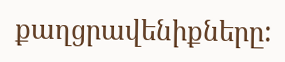քաղցրավենիքները: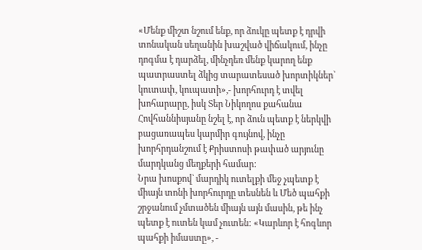«Մենք միշտ նշում ենք, որ ձուկը պետք է դրվի տոնական սեղանին խաշված վիճակում, ինչը դոգմա է դարձել, մինչդեռ մենք կարող ենք պատրաստել ձկից տարատեսած խորտիկներ` կուտափ, կուպատի»,- խորհուրդ է տվել խոհարարը, իսկ Տեր Նիկողոս քահանա Հովհաննիսյանը նշել է, որ ձուն պետք է ներկվի բացառապես կարմիր գույնով, ինչը խորհրդանշում է Քրիստոսի թափած արյունը մարդկանց մեղքերի համար:
Նրա խոսքով` մարդիկ ուտելքի մեջ չպետք է միայն տոնի խորհուրդը տեսնեն և Մեծ պահքի շրջանում չմտածեն միայն այն մասին, թե ինչ պետք է ուտեն կամ չուտեն: «Կարևոր է հոգևոր պահքի իմաստը», -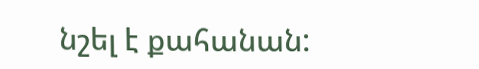նշել է քահանան: